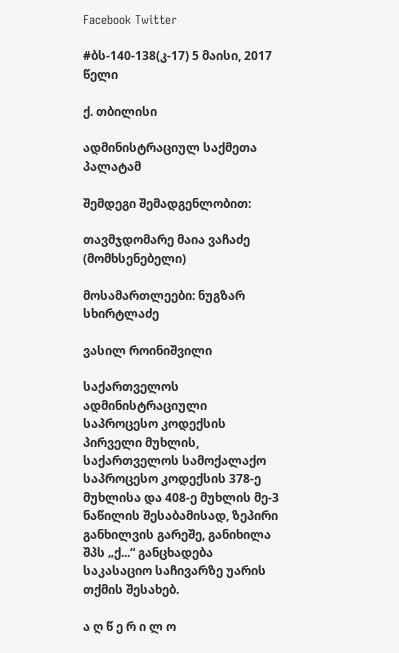Facebook Twitter

#ბს-140-138(კ-17) 5 მაისი, 2017 წელი

ქ. თბილისი

ადმინისტრაციულ საქმეთა პალატამ

შემდეგი შემადგენლობით:

თავმჯდომარე მაია ვაჩაძე (მომხსენებელი)

მოსამართლეები: ნუგზარ სხირტლაძე

ვასილ როინიშვილი

საქართველოს ადმინისტრაციული საპროცესო კოდექსის პირველი მუხლის, საქართველოს სამოქალაქო საპროცესო კოდექსის 378-ე მუხლისა და 408-ე მუხლის მე-3 ნაწილის შესაბამისად, ზეპირი განხილვის გარეშე, განიხილა შპს „ქ...“ განცხადება საკასაციო საჩივარზე უარის თქმის შესახებ.

ა ღ წ ე რ ი ლ ო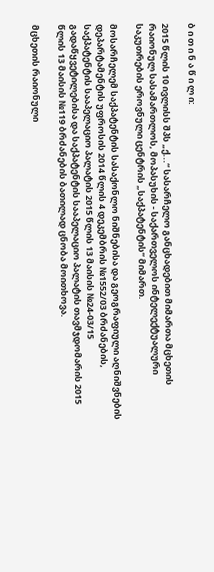ბ ი თ ი ნ ა წ ი ლ ი:

2015 წლის 10 ივლისს შპს „ქ...“ სასარჩელო განცხადებით მიმართა მცხეთის რაიონულ სასამართლოს, მოპასუხის - საქართველოს ინტელექტუალური საკუთრების ეროვნული ცენტრის „საქპატენტის“ მიმართ.

მოსარჩელემ საქპატენტის სასაქონლო ნიშნებისა და გეოგრაფიული აღნიშვნების დეპარტამენტის უფროსის 2014 წლის 4 დეკემბრის №1552/03 ბრძანების, საქპატენტის სააპელაციო პალატის 2015 წლის 13 მაისის №24-03/15 გადაწყვეტილებისა და საქპატენტის სააპელაციო პალატის თავმჯდომარის 2015 წლის 13 მაისის №119 ბრძანების ბათილად ცნობა მოითხოვა.

მცხეთის რაიონული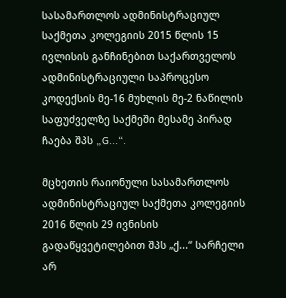სასამართლოს ადმინისტრაციულ საქმეთა კოლეგიის 2015 წლის 15 ივლისის განჩინებით საქართველოს ადმინისტრაციული საპროცესო კოდექსის მე-16 მუხლის მე-2 ნაწილის საფუძველზე საქმეში მესამე პირად ჩაება შპს „G...“.

მცხეთის რაიონული სასამართლოს ადმინისტრაციულ საქმეთა კოლეგიის 2016 წლის 29 ივნისის გადაწყვეტილებით შპს „ქ...“ სარჩელი არ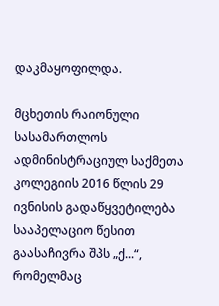დაკმაყოფილდა.

მცხეთის რაიონული სასამართლოს ადმინისტრაციულ საქმეთა კოლეგიის 2016 წლის 29 ივნისის გადაწყვეტილება სააპელაციო წესით გაასაჩივრა შპს „ქ...“, რომელმაც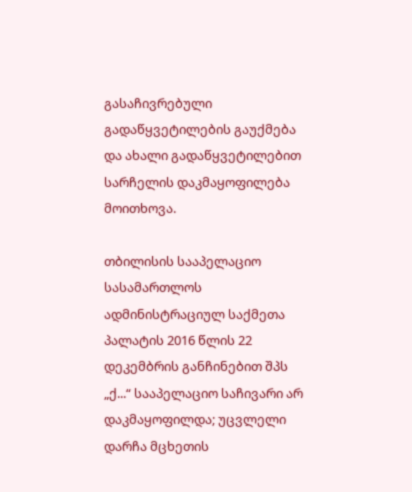გასაჩივრებული გადაწყვეტილების გაუქმება და ახალი გადაწყვეტილებით სარჩელის დაკმაყოფილება მოითხოვა.

თბილისის სააპელაციო სასამართლოს ადმინისტრაციულ საქმეთა პალატის 2016 წლის 22 დეკემბრის განჩინებით შპს „ქ...“ სააპელაციო საჩივარი არ დაკმაყოფილდა; უცვლელი დარჩა მცხეთის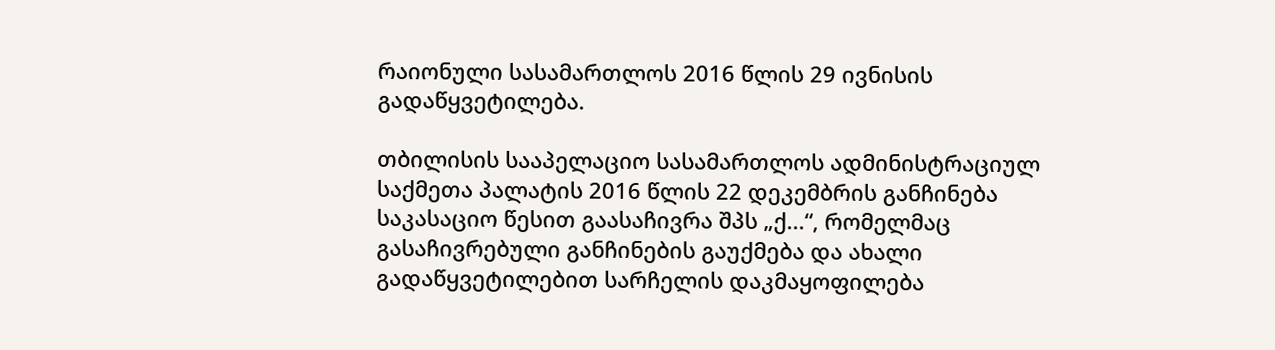რაიონული სასამართლოს 2016 წლის 29 ივნისის გადაწყვეტილება.

თბილისის სააპელაციო სასამართლოს ადმინისტრაციულ საქმეთა პალატის 2016 წლის 22 დეკემბრის განჩინება საკასაციო წესით გაასაჩივრა შპს „ქ...“, რომელმაც გასაჩივრებული განჩინების გაუქმება და ახალი გადაწყვეტილებით სარჩელის დაკმაყოფილება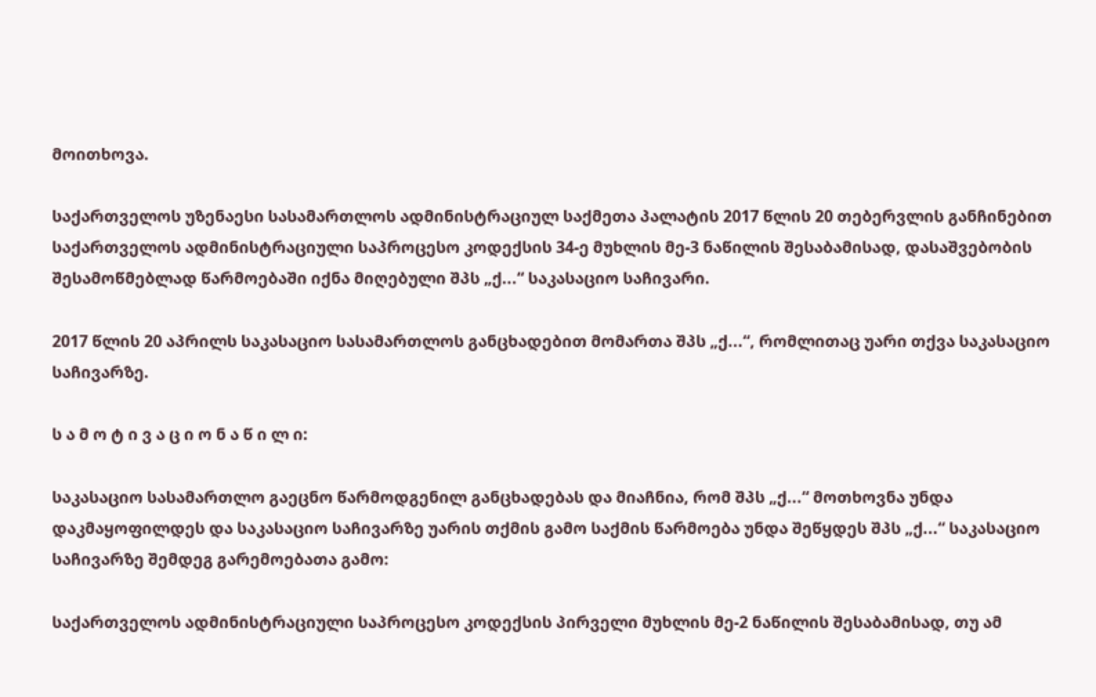მოითხოვა.

საქართველოს უზენაესი სასამართლოს ადმინისტრაციულ საქმეთა პალატის 2017 წლის 20 თებერვლის განჩინებით საქართველოს ადმინისტრაციული საპროცესო კოდექსის 34-ე მუხლის მე-3 ნაწილის შესაბამისად, დასაშვებობის შესამოწმებლად წარმოებაში იქნა მიღებული შპს „ქ...“ საკასაციო საჩივარი.

2017 წლის 20 აპრილს საკასაციო სასამართლოს განცხადებით მომართა შპს „ქ...“, რომლითაც უარი თქვა საკასაციო საჩივარზე.

ს ა მ ო ტ ი ვ ა ც ი ო ნ ა წ ი ლ ი:

საკასაციო სასამართლო გაეცნო წარმოდგენილ განცხადებას და მიაჩნია, რომ შპს „ქ...“ მოთხოვნა უნდა დაკმაყოფილდეს და საკასაციო საჩივარზე უარის თქმის გამო საქმის წარმოება უნდა შეწყდეს შპს „ქ...“ საკასაციო საჩივარზე შემდეგ გარემოებათა გამო:

საქართველოს ადმინისტრაციული საპროცესო კოდექსის პირველი მუხლის მე-2 ნაწილის შესაბამისად, თუ ამ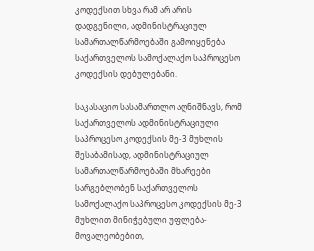კოდექსით სხვა რამ არ არის დადგენილი, ადმინისტრაციულ სამართალწარმოებაში გამოიყენება საქართველოს სამოქალაქო საპროცესო კოდექსის დებულებანი.

საკასაციო სასამართლო აღნიშნავს, რომ საქართველოს ადმინისტრაციული საპროცესო კოდექსის მე-3 მუხლის შესაბამისად, ადმინისტრაციულ სამართალწარმოებაში მხარეები სარგებლობენ საქართველოს სამოქალაქო საპროცესო კოდექსის მე-3 მუხლით მინიჭებული უფლება-მოვალეობებით,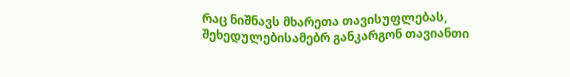რაც ნიშნავს მხარეთა თავისუფლებას, შეხედულებისამებრ განკარგონ თავიანთი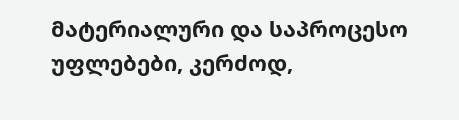მატერიალური და საპროცესო უფლებები, კერძოდ,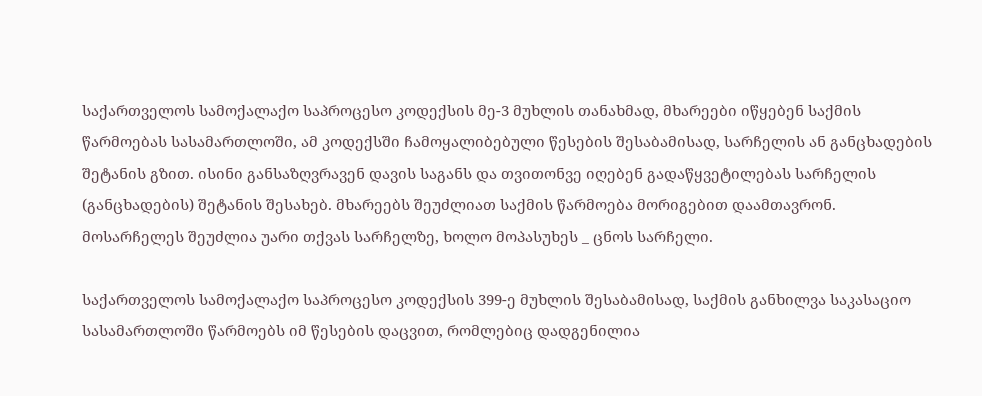საქართველოს სამოქალაქო საპროცესო კოდექსის მე-3 მუხლის თანახმად, მხარეები იწყებენ საქმის წარმოებას სასამართლოში, ამ კოდექსში ჩამოყალიბებული წესების შესაბამისად, სარჩელის ან განცხადების შეტანის გზით. ისინი განსაზღვრავენ დავის საგანს და თვითონვე იღებენ გადაწყვეტილებას სარჩელის (განცხადების) შეტანის შესახებ. მხარეებს შეუძლიათ საქმის წარმოება მორიგებით დაამთავრონ. მოსარჩელეს შეუძლია უარი თქვას სარჩელზე, ხოლო მოპასუხეს _ ცნოს სარჩელი.

საქართველოს სამოქალაქო საპროცესო კოდექსის 399-ე მუხლის შესაბამისად, საქმის განხილვა საკასაციო სასამართლოში წარმოებს იმ წესების დაცვით, რომლებიც დადგენილია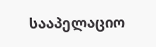სააპელაციო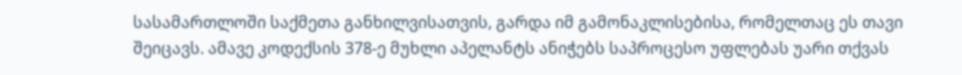სასამართლოში საქმეთა განხილვისათვის, გარდა იმ გამონაკლისებისა, რომელთაც ეს თავი შეიცავს. ამავე კოდექსის 378-ე მუხლი აპელანტს ანიჭებს საპროცესო უფლებას უარი თქვას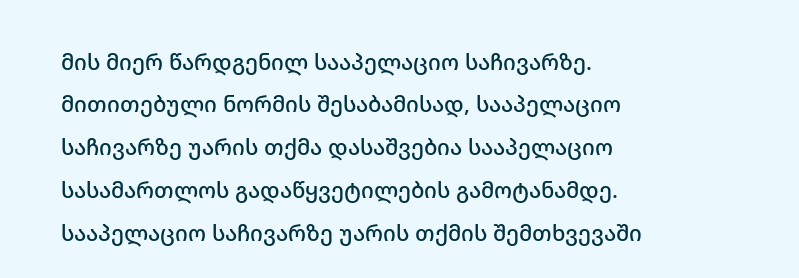მის მიერ წარდგენილ სააპელაციო საჩივარზე. მითითებული ნორმის შესაბამისად, სააპელაციო საჩივარზე უარის თქმა დასაშვებია სააპელაციო სასამართლოს გადაწყვეტილების გამოტანამდე. სააპელაციო საჩივარზე უარის თქმის შემთხვევაში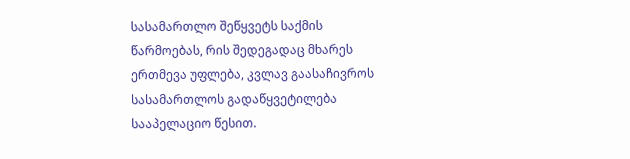სასამართლო შეწყვეტს საქმის წარმოებას, რის შედეგადაც მხარეს ერთმევა უფლება, კვლავ გაასაჩივროს სასამართლოს გადაწყვეტილება სააპელაციო წესით.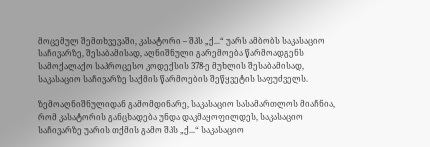მოცემულ შემთხვევაში, კასატორი – შპს „ქ...“ უარს ამბობს საკასაციო საჩივარზე, შესაბამისად, აღნიშნული გარემოება წარმოადგენს სამოქალაქო საპროცესო კოდექსის 378-ე მუხლის შესაბამისად, საკასაციო საჩივარზე საქმის წარმოების შეწყვეტის საფუძველს.

ზემოაღნიშნულიდან გამომდინარე, საკასაციო სასამართლოს მიაჩნია, რომ კასატორის განცხადება უნდა დაკმაყოფილდეს, საკასაციო საჩივარზე უარის თქმის გამო შპს „ქ...“ საკასაციო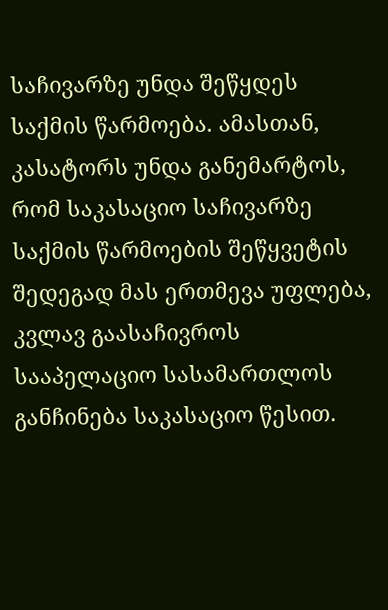საჩივარზე უნდა შეწყდეს საქმის წარმოება. ამასთან, კასატორს უნდა განემარტოს, რომ საკასაციო საჩივარზე საქმის წარმოების შეწყვეტის შედეგად მას ერთმევა უფლება, კვლავ გაასაჩივროს სააპელაციო სასამართლოს განჩინება საკასაციო წესით.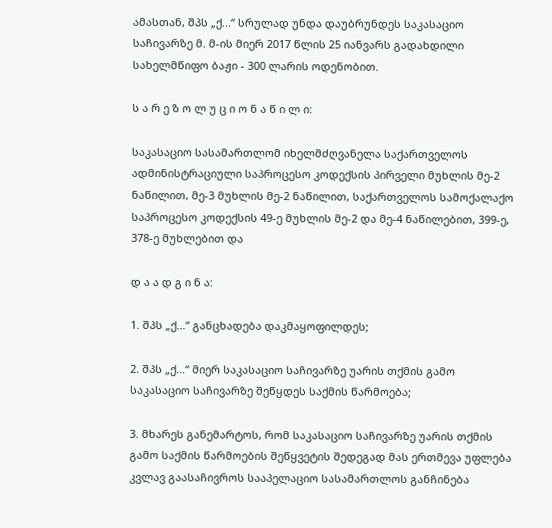ამასთან, შპს „ქ...“ სრულად უნდა დაუბრუნდეს საკასაციო საჩივარზე მ. მ-ის მიერ 2017 წლის 25 იანვარს გადახდილი სახელმწიფო ბაჟი - 300 ლარის ოდენობით.

ს ა რ ე ზ ო ლ უ ც ი ო ნ ა წ ი ლ ი:

საკასაციო სასამართლომ იხელმძღვანელა საქართველოს ადმინისტრაციული საპროცესო კოდექსის პირველი მუხლის მე-2 ნაწილით, მე-3 მუხლის მე-2 ნაწილით, საქართველოს სამოქალაქო საპროცესო კოდექსის 49-ე მუხლის მე-2 და მე-4 ნაწილებით, 399-ე, 378-ე მუხლებით და

დ ა ა დ გ ი ნ ა:

1. შპს „ქ...“ განცხადება დაკმაყოფილდეს;

2. შპს „ქ...“ მიერ საკასაციო საჩივარზე უარის თქმის გამო საკასაციო საჩივარზე შეწყდეს საქმის წარმოება;

3. მხარეს განემარტოს, რომ საკასაციო საჩივარზე უარის თქმის გამო საქმის წარმოების შეწყვეტის შედეგად მას ერთმევა უფლება კვლავ გაასაჩივროს სააპელაციო სასამართლოს განჩინება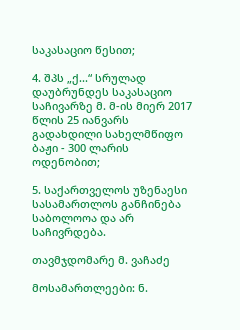საკასაციო წესით;

4. შპს „ქ...“ სრულად დაუბრუნდეს საკასაციო საჩივარზე მ. მ-ის მიერ 2017 წლის 25 იანვარს გადახდილი სახელმწიფო ბაჟი - 300 ლარის ოდენობით;

5. საქართველოს უზენაესი სასამართლოს განჩინება საბოლოოა და არ საჩივრდება.

თავმჯდომარე მ. ვაჩაძე

მოსამართლეები: ნ.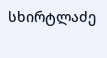სხირტლაძე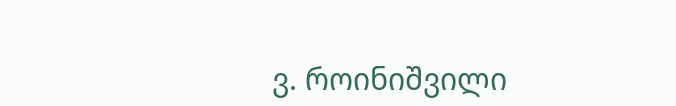ვ. როინიშვილი